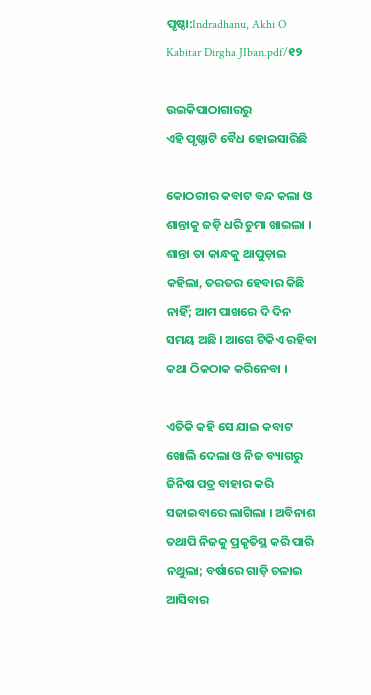ପୃଷ୍ଠା:Indradhanu, Akhi O Kabitar Dirgha JIban.pdf/୧୨

ଉଇକିପାଠାଗାର‌ରୁ
ଏହି ପୃଷ୍ଠାଟି ବୈଧ ହୋଇସାରିଛି

କୋଠରୀର କବାଟ ବନ୍ଦ କଲା ଓ ଶାନ୍ତାକୁ ଜଡ଼ି ଧରି ଚୁମା ଖାଇଲା । ଶାନ୍ତା ତା କାନ୍ଧକୁ ଥାପୁଡ଼ାଇ କହିଲା, ତରତର ହେବାର କିଛି ନାହିଁ; ଆମ ପାଖରେ ଦି ଦିନ ସମୟ ଅଛି । ଆଗେ ଟିକିଏ ରହିବା କଥା ଠିକଠାକ କରିନେବା ।

ଏତିକି କହି ସେ ଯାଇ କବାଟ ଖୋଲି ଦେଲା ଓ ନିଜ ବ୍ୟାଗରୁ ଜିନିଷ ପତ୍ର ବାହାର କରି ସଜାଇବାରେ ଲାଗିଲା । ଅବିନାଶ ତଥାପି ନିଜକୁ ପ୍ରକୃତିସ୍ଥ କରି ପାରି ନଥୁଲା; ବର୍ଷାରେ ଗାଡ଼ି ଚଳାଇ ଆସିବାର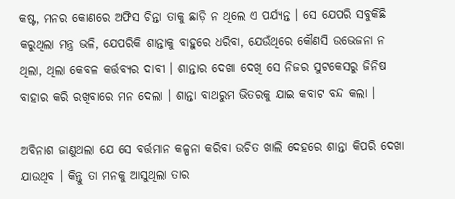କଷ୍ଟ, ମନର କୋଣରେ ଅଫିସ ଚିନ୍ତା ତାକୁ ଛାଡ଼ି ନ ଥିଲେ ଏ ପର୍ଯ୍ୟନ୍ତ । ସେ ଯେପରି ସବୁକିଛି କରୁଥିଲା ମନ୍ତ୍ର ଭଳି, ଯେପରିକି ଶାନ୍ତାକୁ ବାହୁରେ ଧରିବା, ଯେଉଁଥିରେ କୌଣସି ଉଭେଜନା ନ ଥିଲା, ଥିଲା କେବଳ କର୍ତ୍ତବ୍ୟର ଦାବୀ । ଶାନ୍ତାର ଦେଖା ଦେଖି ସେ ନିଜର ସୁଟକେସରୁ ଜିନିଷ ବାହାର କରି ରଖିବାରେ ମନ ଦେଲା । ଶାନ୍ତା ବାଥରୁମ ଭିତରକୁ ଯାଇ କବାଟ ବନ୍ଦ କଲା ।

ଅବିନାଶ ଜାଣୁଥଲା ଯେ ସେ ବର୍ତ୍ତମାନ କଳ୍ପନା କରିବା ଉଚିତ ଖାଲି ଦେହରେ ଶାନ୍ତା କିପରି ଦେଖା ଯାଉଥିବ । କିନ୍ତୁ ତା ମନକୁ ଆସୁଥିଲା ତାର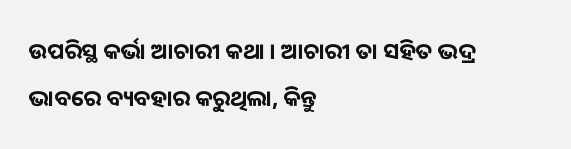ଉପରିସ୍ଥ କର୍ଭା ଆଚାରୀ କଥା । ଆଚାରୀ ତା ସହିତ ଭଦ୍ର ଭାବରେ ବ୍ୟବହାର କରୁଥିଲା, କିନ୍ତୁ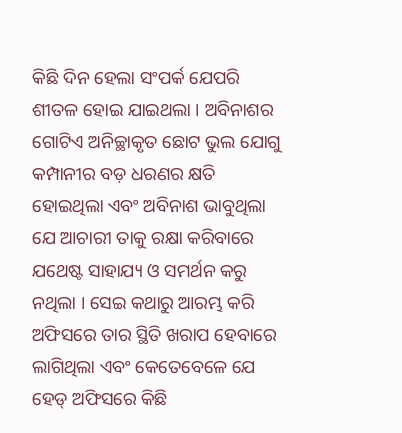କିଛି ଦିନ ହେଲା ସଂପର୍କ ଯେପରି ଶୀତଳ ହୋଇ ଯାଇଥଲା । ଅବିନାଶର ଗୋଟିଏ ଅନିଚ୍ଛାକୃତ ଛୋଟ ଭୁଲ ଯୋଗୁ କମ୍ପାନୀର ବଡ଼ ଧରଣର କ୍ଷତି ହୋଇଥିଲା ଏବଂ ଅବିନାଶ ଭାବୁଥିଲା ଯେ ଆଚାରୀ ତାକୁ ରକ୍ଷା କରିବାରେ ଯଥେଷ୍ଟ ସାହାଯ୍ୟ ଓ ସମର୍ଥନ କରୁ ନଥିଲା । ସେଇ କଥାରୁ ଆରମ୍ଭ କରି ଅଫିସରେ ତାର ସ୍ଥିତି ଖରାପ ହେବାରେ ଲାଗିଥିଲା ଏବଂ କେତେବେଳେ ଯେ ହେଡ୍ ଅଫିସରେ କିଛି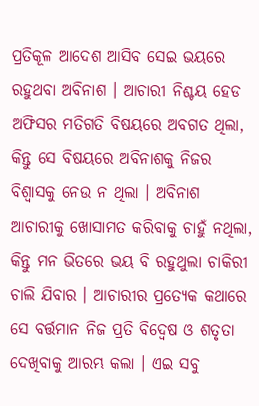ପ୍ରତିକୂଳ ଆଦେଶ ଆସିବ ସେଇ ଭୟରେ ରହୁଥବା ଅବିନାଶ । ଆଚାରୀ ନିଶ୍ଚୟ ହେଡ ଅଫିସର ମତିଗତି ବିଷୟରେ ଅବଗତ ଥିଲା, କିନ୍ତୁ ସେ ବିଷୟରେ ଅବିନାଶକୁ ନିଜର ବିଶ୍ବାସକୁ ନେଉ ନ ଥିଲା । ଅବିନାଶ ଆଚାରୀକୁ ଖୋସାମତ କରିବାକୁ ଚାହୁଁ ନଥିଲା, କିନ୍ତୁ ମନ ଭିତରେ ଭୟ ବି ରହୁଥୁଲା ଚାକିରୀ ଚାଲି ଯିବାର । ଆଚାରୀର ପ୍ରତ୍ୟେକ କଥାରେ ସେ ବର୍ତ୍ତମାନ ନିଜ ପ୍ରତି ବିଦ୍ୱେଷ ଓ ଶତୃତା ଦେଖିବାକୁ ଆରମ୍ଭ କଲା । ଏଇ ସବୁ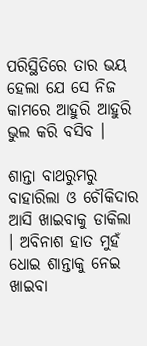ପରିସ୍ଥିତିରେ ତାର ଭୟ ହେଲା ଯେ ସେ ନିଜ କାମରେ ଆହୁରି ଆହୁରି ଭୁଲ କରି ବସିବ ।

ଶାନ୍ତା ବାଥରୁମରୁ ବାହାରିଲା ଓ ଚୌକିଦାର ଆସି ଖାଇବାକୁ ଡାକିଲା । ଅବିନାଶ ହାତ ମୁହଁ ଧୋଇ ଶାନ୍ତାକୁ ନେଇ ଖାଇବା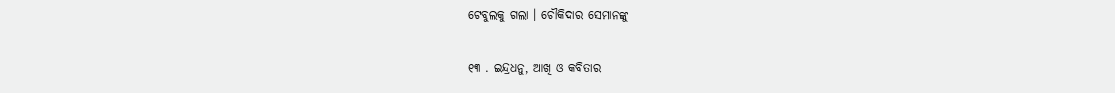ଟେବୁଲକୁ ଗଲା । ଚୌକିଦାର ସେମାନଙ୍କୁ

୧୩ . ଇନ୍ଦ୍ରଧନୁ, ଆଖି ଓ କବିତାର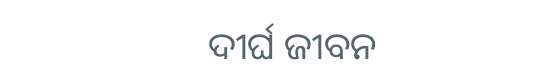ଦୀର୍ଘ ଜୀବନ